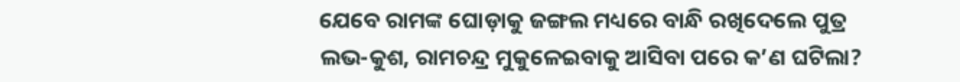ଯେବେ ରାମଙ୍କ ଘୋଡ଼ାକୁ ଜଙ୍ଗଲ ମଧ୍ୟରେ ବାନ୍ଧି ରଖିଦେଲେ ପୁତ୍ର ଲଭ-କୁଶ, ରାମଚନ୍ଦ୍ର ମୁକୁଳେଇବାକୁ ଆସିବା ପରେ କ’ଣ ଘଟିଲା?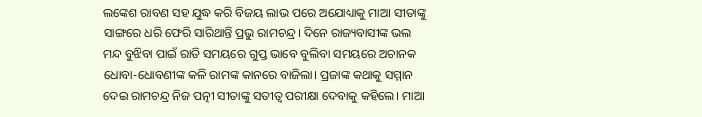ଲଙ୍କେଶ ରାବଣ ସହ ଯୁଦ୍ଧ କରି ବିଜୟ ଲାଭ ପରେ ଅଯୋଧ୍ୟାକୁ ମାଆ ସୀତାଙ୍କୁ ସାଙ୍ଗରେ ଧରି ଫେରି ସାରିଥାନ୍ତି ପ୍ରଭୁ ରାମଚନ୍ଦ୍ର। ଦିନେ ରାଜ୍ୟବାସୀଙ୍କ ଭଲ ମନ୍ଦ ବୁଝିବା ପାଇଁ ରାତି ସମୟରେ ଗୁପ୍ତ ଭାବେ ବୁଲିବା ସମୟରେ ଅଚାନକ ଧୋବା-ଧୋବଣୀଙ୍କ କଳି ରାମଙ୍କ କାନରେ ବାଜିଲା। ପ୍ରଜାଙ୍କ କଥାକୁ ସମ୍ମାନ ଦେଇ ରାମଚନ୍ଦ୍ର ନିଜ ପତ୍ନୀ ସୀତାଙ୍କୁ ସତୀତ୍ୱ ପରୀକ୍ଷା ଦେବାକୁ କହିଲେ। ମାଆ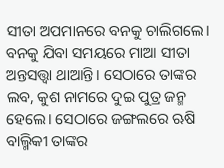ସୀତା ଅପମାନରେ ବନକୁ ଚାଲିଗଲେ। ବନକୁ ଯିବା ସମୟରେ ମାଆ ସୀତା ଅନ୍ତସତ୍ତ୍ୱା ଥାଆନ୍ତି। ସେଠାରେ ତାଙ୍କର ଲବ, କୁଶ ନାମରେ ଦୁଇ ପୁତ୍ର ଜନ୍ମ ହେଲେ। ସେଠାରେ ଜଙ୍ଗଲରେ ଋଷି ବାଲ୍ମିକୀ ତାଙ୍କର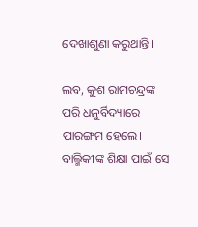ଦେଖାଶୁଣା କରୁଥାନ୍ତି।

ଲବ, କୁଶ ରାମଚନ୍ଦ୍ରଙ୍କ ପରି ଧନୁର୍ବିଦ୍ୟାରେ ପାରଙ୍ଗମ ହେଲେ। ବାଲ୍ମିକୀଙ୍କ ଶିକ୍ଷା ପାଇଁ ସେ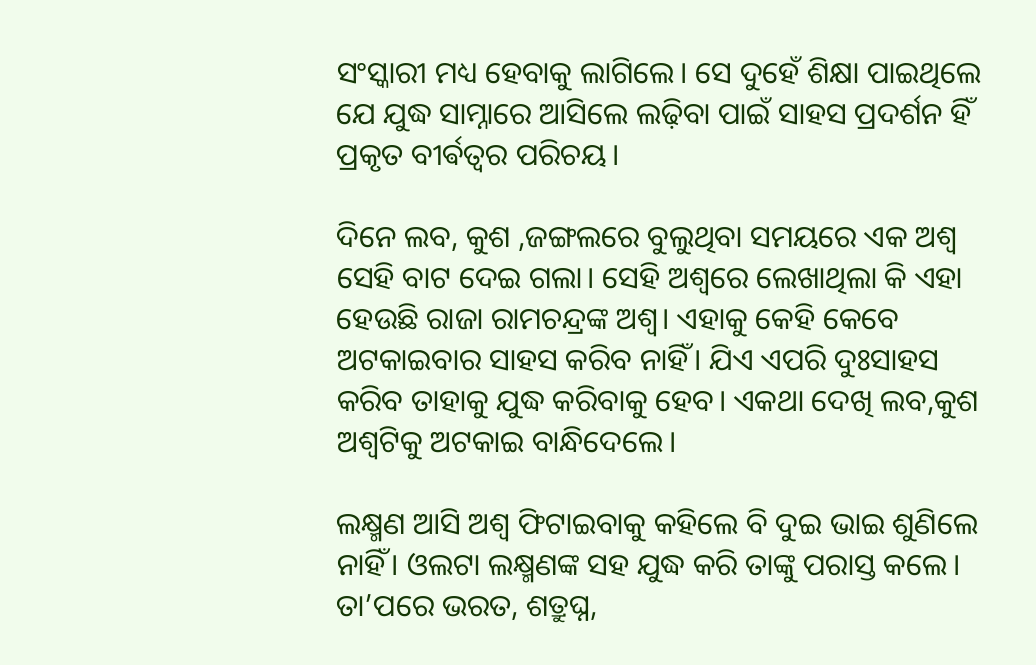ସଂସ୍କାରୀ ମଧ୍ୟ ହେବାକୁ ଲାଗିଲେ। ସେ ଦୁହେଁ ଶିକ୍ଷା ପାଇଥିଲେ ଯେ ଯୁଦ୍ଧ ସାମ୍ନାରେ ଆସିଲେ ଲଢ଼ିବା ପାଇଁ ସାହସ ପ୍ରଦର୍ଶନ ହିଁ ପ୍ରକୃତ ବୀର୍ଵତ୍ୱର ପରିଚୟ।

ଦିନେ ଲବ, କୁଶ ,ଜଙ୍ଗଲରେ ବୁଲୁଥିବା ସମୟରେ ଏକ ଅଶ୍ୱ ସେହି ବାଟ ଦେଇ ଗଲା। ସେହି ଅଶ୍ୱରେ ଲେଖାଥିଲା କି ଏହା ହେଉଛି ରାଜା ରାମଚନ୍ଦ୍ରଙ୍କ ଅଶ୍ୱ। ଏହାକୁ କେହି କେବେ ଅଟକାଇବାର ସାହସ କରିବ ନାହିଁ। ଯିଏ ଏପରି ଦୁଃସାହସ କରିବ ତାହାକୁ ଯୁଦ୍ଧ କରିବାକୁ ହେବ। ଏକଥା ଦେଖି ଲବ,କୁଶ ଅଶ୍ୱଟିକୁ ଅଟକାଇ ବାନ୍ଧିଦେଲେ।

ଲକ୍ଷ୍ମଣ ଆସି ଅଶ୍ୱ ଫିଟାଇବାକୁ କହିଲେ ବି ଦୁଇ ଭାଇ ଶୁଣିଲେ ନାହିଁ। ଓଲଟା ଲକ୍ଷ୍ମଣଙ୍କ ସହ ଯୁଦ୍ଧ କରି ତାଙ୍କୁ ପରାସ୍ତ କଲେ। ତା’ପରେ ଭରତ, ଶତ୍ରୁଘ୍ନ,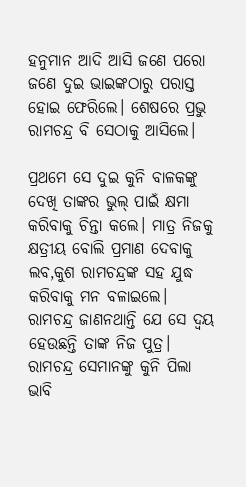ହନୁମାନ ଆଦି ଆସି ଜଣେ ପରୋ ଜଣେ ଦୁଇ ଭାଇଙ୍କଠାରୁ ପରାସ୍ତ ହୋଇ ଫେରିଲେ। ଶେଷରେ ପ୍ରଭୁ ରାମଚନ୍ଦ୍ର ବି ସେଠାକୁ ଆସିଲେ।

ପ୍ରଥମେ ସେ ଦୁଇ କୁନି ବାଳକଙ୍କୁ ଦେଖି ତାଙ୍କର ଭୁଲ୍‌ ପାଇଁ କ୍ଷମା କରିବାକୁ ଚିନ୍ତା କଲେ। ମାତ୍ର ନିଜକୁ କ୍ଷତ୍ରୀୟ ବୋଲି ପ୍ରମାଣ ଦେବାକୁ ଲବ,କୁଶ ରାମଚନ୍ଦ୍ରଙ୍କ ସହ ଯୁଦ୍ଧ କରିବାକୁ ମନ ବଳାଇଲେ। ରାମଚନ୍ଦ୍ର ଜାଣନଥାନ୍ତି ଯେ ସେ ଦ୍ୱୟ ହେଉଛନ୍ତି ତାଙ୍କ ନିଜ ପୁତ୍ର। ରାମଚନ୍ଦ୍ର ସେମାନଙ୍କୁ କୁନି ପିଲା ଭାବି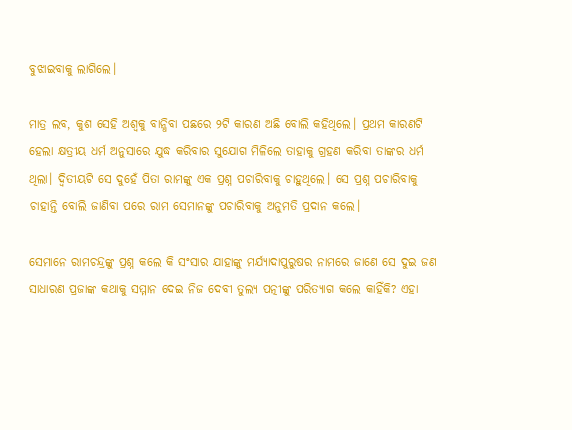ବୁଝାଇବାକୁ ଲାଗିଲେ।

ମାତ୍ର ଲବ, କୁଶ ସେହି ଅଶ୍ୱକୁ ବାନ୍ଧିବା ପଛରେ ୨ଟି କାରଣ ଅଛି ବୋଲି କହିଥିଲେ। ପ୍ରଥମ କାରଣଟି ହେଲା କ୍ଷତ୍ରୀୟ ଧର୍ମ ଅନୁସାରେ ଯୁଦ୍ଧ କରିବାର ସୁଯୋଗ ମିଳିଲେ ତାହାକୁ ଗ୍ରହଣ କରିବା ତାଙ୍କର ଧର୍ମ ଥିଲା। ଦ୍ୱିତୀୟଟି ସେ ଦୁହେଁ ପିତା ରାମଙ୍କୁ ଏକ ପ୍ରଶ୍ନ ପଚାରିବାକୁ ଚାହୁଥିଲେ। ସେ ପ୍ରଶ୍ନ ପଚାରିବାକୁ ଚାହାନ୍ତି ବୋଲି ଜାଣିବା ପରେ ରାମ ସେମାନଙ୍କୁ ପଚାରିବାକୁ ଅନୁମତି ପ୍ରଦାନ କଲେ।

ସେମାନେ ରାମଚନ୍ଦ୍ରଙ୍କୁ ପ୍ରଶ୍ନ କଲେ କି ସଂସାର ଯାହାଙ୍କୁ ମର୍ଯ୍ୟାଦାପୁରୁଷର ନାମରେ ଜାଣେ ସେ ଦୁଇ ଜଣ ସାଧାରଣ ପ୍ରଜାଙ୍କ କଥାକୁ ସମ୍ମାନ ଦେଇ ନିଜ ଦେବୀ ତୁଲ୍ୟ ପତ୍ନୀଙ୍କୁ ପରିତ୍ୟାଗ କଲେ କାହିଁକି? ଏହା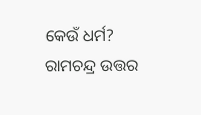କେଉଁ ଧର୍ମ? ରାମଚନ୍ଦ୍ର ଉତ୍ତର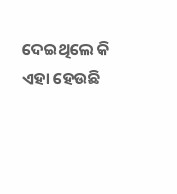ଦେଇଥିଲେ କି ଏହା ହେଉଛି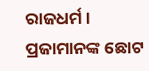ରାଜଧର୍ମ। ପ୍ରଜାମାନଙ୍କ ଛୋଟ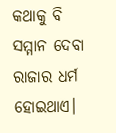କଥାକୁ ବି ସମ୍ମାନ ଦେବା ରାଜାର ଧର୍ମ ହୋଇଥାଏ।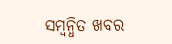ସମ୍ବନ୍ଧିତ ଖବର